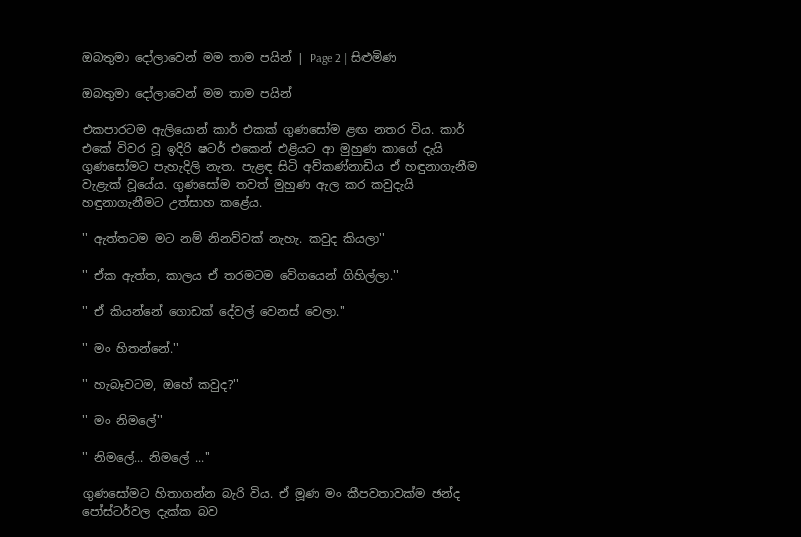ඔබතුමා දෝලාවෙන් ‍මම තාම පයින් | Page 2 | සිළුමිණ

ඔබතුමා දෝලාවෙන් ‍මම තාම පයින්

එකපාරටම ඇ‍ලියොන් කාර් එකක් ගුණසෝම ළඟ නතර විය. කාර් එකේ විවර වූ ඉදිරි ෂටර් එකෙන් එළියට ආ මුහුණ කාගේ දැයි ගුණසෝමට පැහැදිලි නැත. පැළඳ සිටි අව්කණ්නාඩිය ඒ හඳුනාගැනීම වැළැක් වූයේය. ගුණසෝම තවත් මුහුණ ඇල කර කවුදැයි හඳුනාගැනීමට උත්සාහ කළේය.

'' ඇත්තටම මට නම් නිනව්වක් නැහැ. කවුද කියලා''

'' ඒක ඇත්ත, කාලය ඒ තරමටම වේගයෙන් ගිහිල්ලා.''

'' ඒ කියන්නේ ගොඩක් දේවල් වෙනස් වෙලා.''

'' මං හිතන්නේ.''

'' හැබෑවටම, ඔහේ කවුද?''

'' මං නිමලේ''

'' නිමලේ... නිමලේ ...''

ගුණසෝමට හිතාගන්න බැරි විය. ඒ මූණ මං කීපවතාවක්ම ඡන්ද පෝස්ටර්වල දැක්ක බව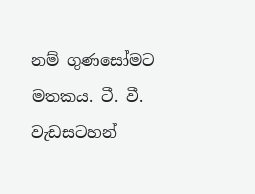නම් ගුණසෝමට මතකය. ටී. වී. වැඩසටහන්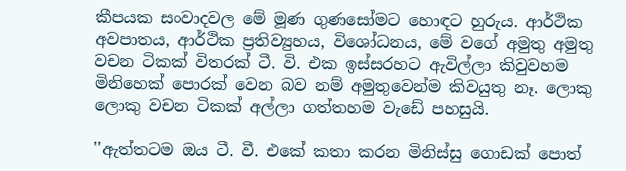කීපයක සංවාදවල මේ මූණ ගුණසෝමට හොඳට හුරුය. ආර්ථික අවපාතය, ආර්ථික ප්‍රතිව්‍යුහය, විශෝධනය, මේ වගේ අමුතු අමුතු වචන ටිකක් විතරක් ටී. වි. එක ඉස්සරහට ඇවිල්ලා කිවුවහම මිනිහෙක් පොරක් වෙන බව නම් අමුතුවෙන්ම කිවයුතු නෑ. ලොකු ලොකු වචන ටිකක් අල්ලා ගත්තහම වැඩේ පහසුයි.

''ඇත්තටම ඔය ටී. වී. එකේ කතා කරන මිනිස්සු ගොඩක් පොත්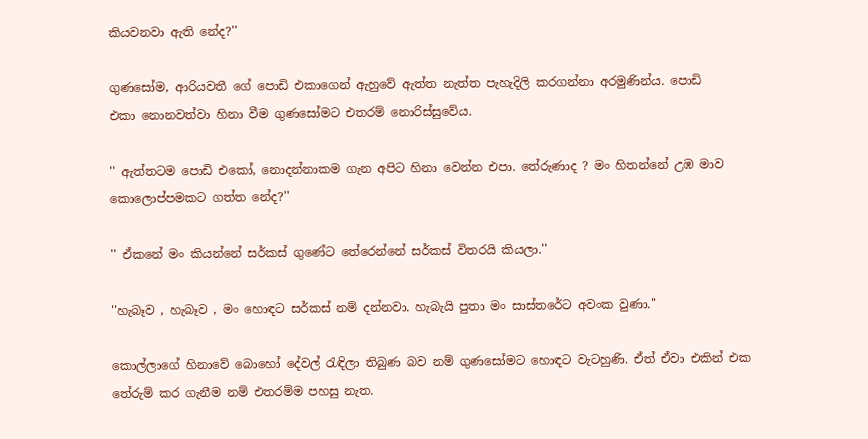කියවනවා ඇති නේද?''

ගුණසෝම, ආරියවතී ගේ පොඩි එකාගෙන් ඇහුවේ ඇත්ත නැත්ත පැහැදිලි කරගන්නා අරමුණින්ය. පොඩි එකා ‍නොනවත්වා හිනා වීම ගුණසෝමට එතරම් නොරිස්සුවේය.

'' ඇත්තටම පොඩි එකෝ, නොදන්නාකම ගැන අපිට හිනා වෙන්න එපා. තේරුණාද ? මං හිතන්නේ උඹ මාව කොලොප්පමකට ගත්ත නේද?''

'' ඒකනේ මං කියන්නේ සර්කස් ගුණේට තේරෙන්නේ සර්කස් විතරයි කියලා.''

''හැබෑව , හැබෑව , මං හොඳට සර්කස් නම් දන්නවා. හැබැයි පුතා මං සාස්තරේට අවංක වුණා.''

කොල්ලාගේ හිනාවේ බොහෝ දේවල් රැඳිලා තිබුණ බව නම් ගුණසෝමට හොඳට වැටහුණි. ඒත් ඒවා එකින් එක තේරුම් කර ගැනීම නම් එතරම්ම පහසු නැත.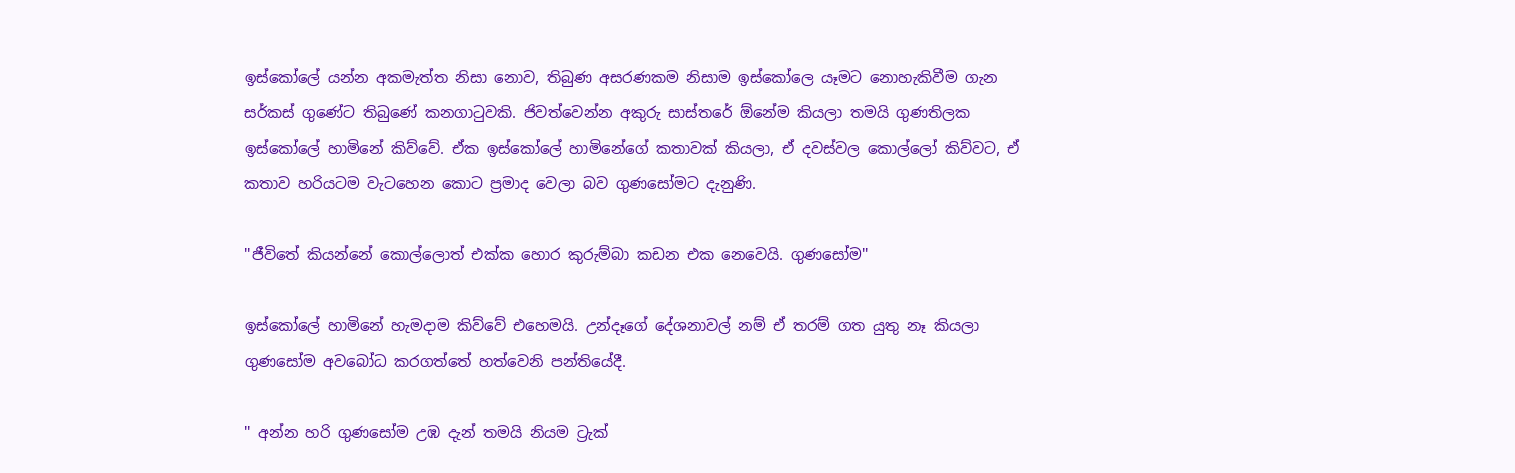ඉස්කෝලේ යන්න අකමැත්ත නිසා නොව, තිබුණ අසරණකම නිසාම ඉස්කෝලෙ යෑමට නොහැකිවීම ගැන සර්කස් ගුණේට තිබුණේ කනගාටුවකි. ජිවත්වෙන්න අකුරු සාස්තරේ ඕනේම කියලා තමයි ගුණතිලක ඉස්කෝලේ හාමිනේ කිව්වේ. ඒක ඉස්කෝලේ හාමිනේගේ කතාවක් කියලා, ඒ දවස්වල කොල්ලෝ කිව්වට, ඒ කතාව හරියටම වැටහෙන කොට ප්‍රමාද වෙලා බව ගුණසෝමට දැනුණි.

''ජීවිතේ කියන්නේ කොල්ලොත් එක්ක හොර කුරුම්බා කඩන එක නෙවෙයි. ගුණසෝම''

ඉස්කෝලේ හාමිනේ හැමදාම කිව්වේ එහෙමයි. උන්දෑගේ දේශනාවල් නම් ඒ තරම් ගත යුතු නෑ කියලා ගුණසෝම අවබෝධ කරගත්තේ හත්වෙනි පන්තියේදී.

'' අන්න හරි ගුණසෝම උඹ දැන් තමයි නියම ට්‍රැක්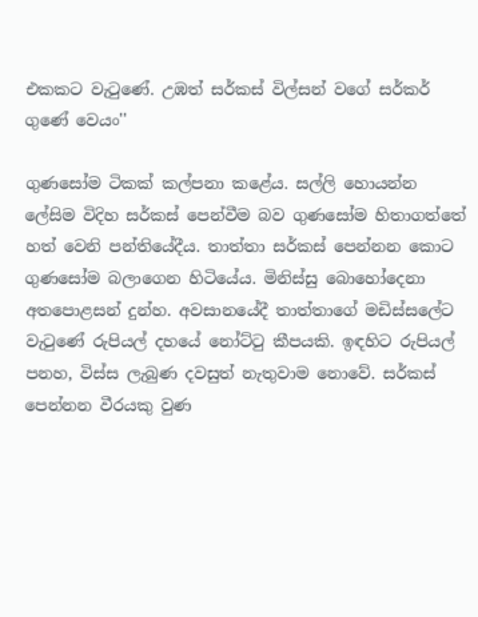එකකට වැටුණේ. උඹත් සර්කස් විල්සන් වගේ සර්කර් ගුණේ වෙයං''

ගුණසෝම ටිකක් කල්පනා කළේය. සල්ලි හොයන්න ලේසිම විදිහ සර්කස් පෙන්වීම බව ගුණසෝම හිතාගත්තේ හත් වෙනි පන්තියේදීය. තාත්තා සර්කස් පෙන්නන කොට ගුණසෝම බලාගෙන හිටියේය. මිනිස්සු බොහෝදෙනා අතපොළසන් දුන්හ. අවසානයේදී තාත්තාගේ මඩිස්සලේට වැටුණේ රුපියල් දහයේ නෝට්ටු කීපයකි. ඉඳහිට රුපියල් පනහ, විස්ස ලැබුණ දවසුත් නැතුවාම නොවේ. සර්කස් පෙන්නන වීරයකු වුණ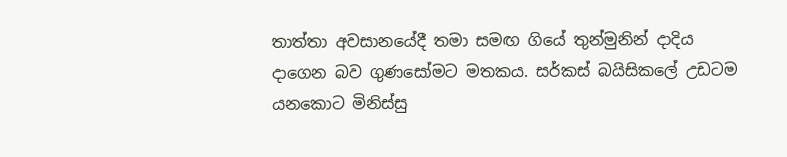තාත්තා අවසානයේදී තමා සමඟ ගියේ තුන්මුනින් දාදිය දාගෙන බව ගුණසෝමට මතකය. සර්කස් බයිසිකලේ උඩටම යනකොට මිනිස්සු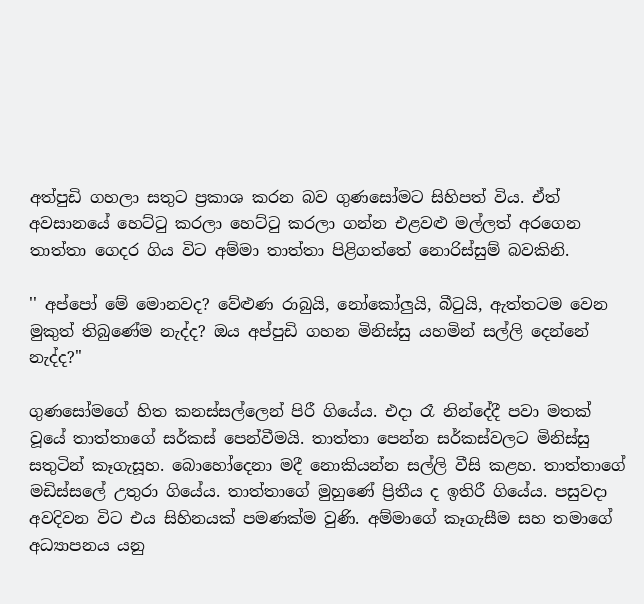අත්පුඩි ගහලා සතුට ප්‍රකාශ කරන බව ගුණසෝමට සිහිපත් විය. ඒත් අවසානයේ හෙට්ටු කරලා හෙට්ටු කරලා ගන්න එළවළු මල්ලත් අරගෙන තාත්තා ගෙදර ගිය විට අම්මා තාත්තා පිළිගත්තේ නොරිස්සුම් බවකිනි.

'' අප්පෝ මේ මොනවද? වේළුණ රාබුයි, නෝකෝලුයි, බීටුයි, ඇත්තටම වෙන මුකුත් තිබුණේම නැද්ද? ඔය අප්පුඩි ගහන මිනිස්සු යහමින් සල්ලි දෙන්නේ නැද්ද?''

ගුණසෝමගේ හිත කනස්සල්ලෙන් පිරී ගියේය. එදා රෑ නින්දේදී පවා මතක් වූයේ තාත්තාගේ සර්කස් පෙන්වීමයි. තාත්තා පෙන්න සර්කස්වලට මිනිස්සු සතුටින් කෑගැසූහ. බොහෝදෙනා මදී නොකියන්න සල්ලි වීසි කළහ. තාත්තාගේ මඩිස්සලේ උතුරා ගියේය. තාත්තාගේ මුහුණේ ප්‍රිතීය ද ඉතිරී ගියේය. පසුවදා අවදිවන විට එය සිහිනයක් පමණක්ම වුණි. අම්මාගේ කෑගැසීම සහ තමාගේ අධ්‍යාපනය යනු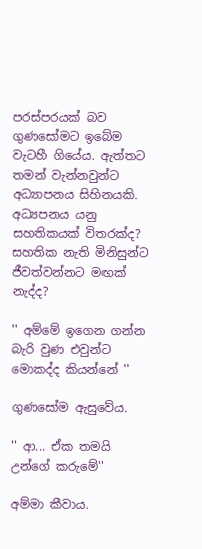පරස්පරයක් බව ගුණසෝමට ඉබේම වැටහී ගියේය. ඇත්තට තමන් වැන්නවුන්ට අධ්‍යාපනය සිහිනයකි. අධ්‍යපනය යනු සහතිකයක් විතරක්ද? සහතික නැති මිනිසුන්ට ජීවත්වන්නට මඟක් නැද්ද?

'' අම්මේ ඉගෙන ගන්න බැරි වුණ එවුන්ට මොකද්ද කියන්නේ ''

ගුණසෝම ඇසුවේය.

'' ආ... ඒක තමයි උන්ගේ කරුමේ''

අම්මා කීවාය.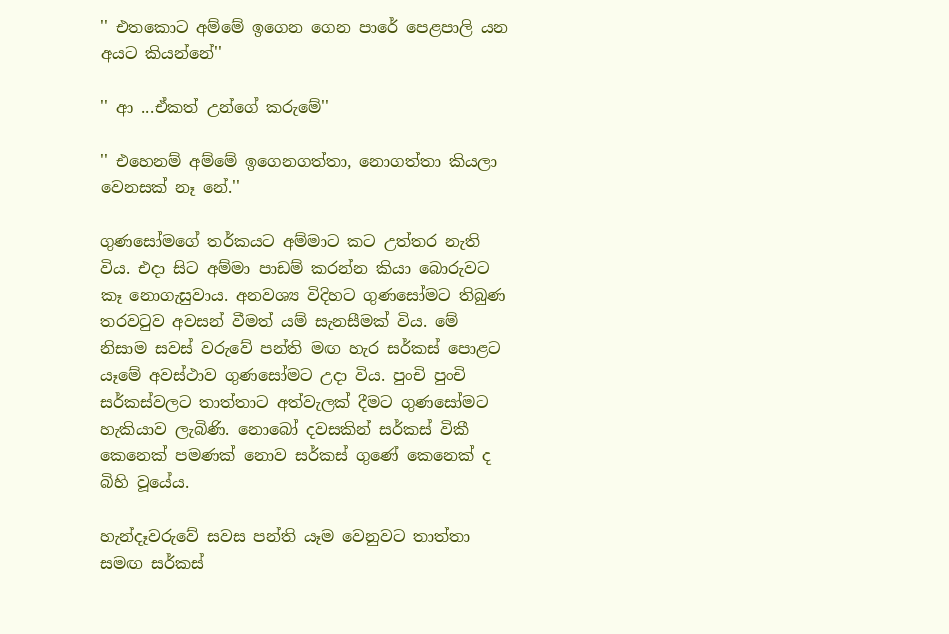'' එතකොට අම්මේ ඉගෙන ගෙන පාරේ පෙළපාලි යන අයට කියන්නේ''

'' ආ ...ඒකත් උන්ගේ කරුමේ''

'' එහෙනම් අම්මේ ඉගෙනගත්තා, නොගත්තා කියලා වෙනසක් නෑ නේ.''

ගුණසෝමගේ තර්කයට අම්මාට කට උත්තර නැති විය. එදා සිට අම්මා පාඩම් කරන්න කියා බොරුවට කෑ නොගැසුවාය. අනවශ්‍ය විදිහට ගුණසෝමට තිබුණ තරවටුව අවසන් වීමත් යම් සැනසීමක් විය. මේ නිසාම සවස් වරුවේ පන්ති මඟ හැර සර්කස් පොළට යෑමේ අවස්ථාව ගුණසෝමට උදා විය. පුංචි පුංචි සර්කස්වලට තාත්තාට අත්වැලක් දීමට ගුණසෝමට හැකියාව ලැබිණි. නොබෝ දවසකින් ‍සර්කස් විකී කෙනෙක් පමණක් නොව සර්කස් ගුණේ කෙනෙක් ද බිහි වූයේය.

හැන්දෑවරුවේ සවස පන්ති යෑම වෙනුවට තාත්තා සමඟ සර්කස්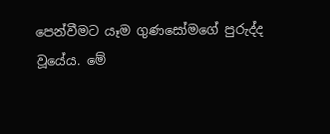පෙන්වීමට යෑම ගුණසෝමගේ පුරුද්ද වූයේය. මේ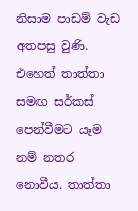නිසාම පාඩම් වැඩ අතපසු වුණි. එහෙත් තාත්තා සමඟ සර්කස් පෙන්වීමට යෑම නම් නතර නොවීය. තාත්තා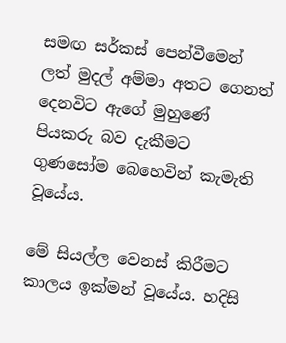සමඟ සර්කස් පෙන්වීමෙන් ලත් මුදල් අම්මා අතට ගෙනත් දෙනවිට ඇගේ මුහුණේ පියකරු බව දැකීමට ගුණසෝම බෙහෙවින් කැමැති වූයේය.

මේ සියල්ල වෙනස් කිරීමට කාලය ඉක්මන් වූයේය. හදිසි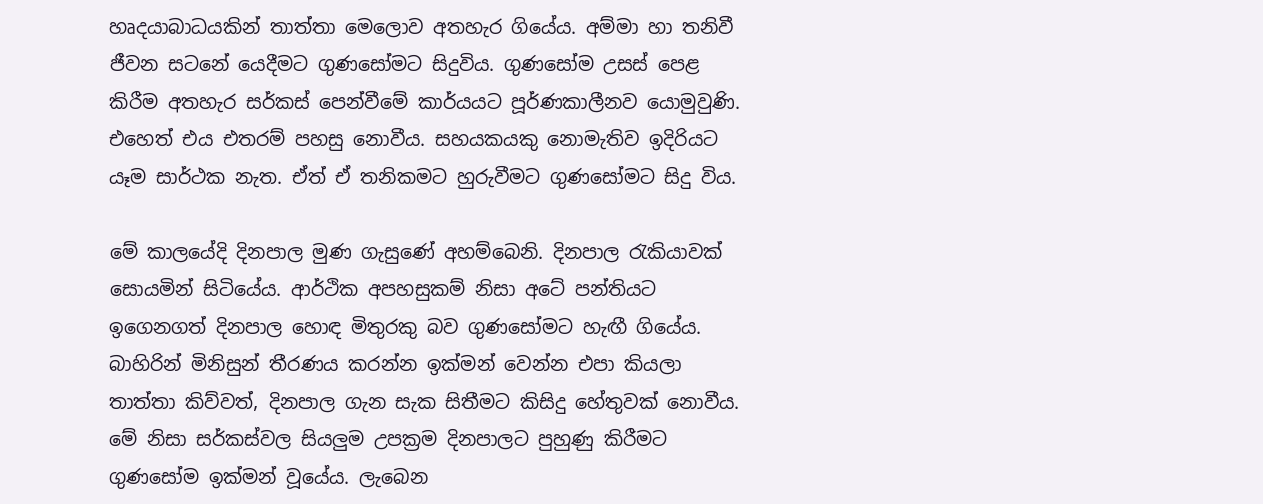හෘදයාබාධයකින් තාත්තා මෙලොව අතහැර ගියේය. අම්මා හා තනිවී ජීවන සටනේ යෙදීමට ගුණසෝමට සිදුවිය. ගුණසෝම උසස් පෙළ කිරීම අතහැර සර්කස් පෙන්වීමේ කාර්යයට පූර්ණකාලීනව යොමුවුණි. එහෙත් එය එතරම් පහසු නොවීය. සහයකයකු නොමැතිව ඉදිරියට යෑම සාර්ථක නැත. ඒත් ඒ තනිකමට හුරුවීමට ගුණසෝමට සිදු විය.

මේ කාලයේදි දිනපාල මුණ ගැසුණේ අහම්බෙනි. දිනපාල රැකියාවක් සොයමින් සිටියේය. ආර්ථික අපහසුකම් නිසා අටේ පන්තියට ඉගෙනගත් දිනපාල හොඳ මිතුරකු බව ගුණසෝමට හැඟී ගියේය. බාහිරින් මිනිසුන් තීරණය කරන්න ඉක්මන් වෙන්න එපා කියලා තාත්තා කිව්වත්, දිනපාල ගැන සැක සිතීමට කිසිදු හේතුවක් නොවීය. මේ නිසා සර්කස්වල සියලුම උපක්‍රම දිනපාලට පුහුණු කිරීමට ගුණසෝම ඉක්මන් වූයේය. ලැබෙන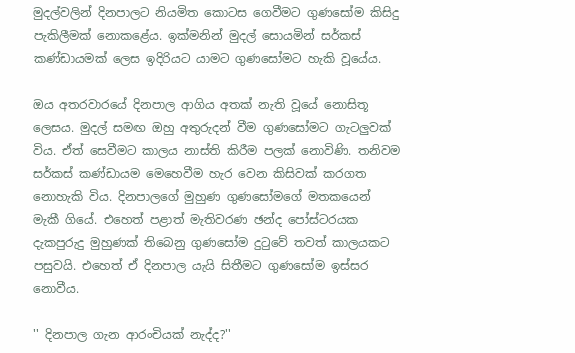මුදල්වලින් දිනපාලට නියමිත කොටස ගෙවීමට ගුණසෝම කිසිදු පැකිලීමක් නොකළේය. ඉක්මනින් මුදල් සොයමින් සර්කස් කණ්ඩායමක් ලෙස ඉදිරියට යාමට ගුණසෝමට හැකි වූයේය.

ඔය අතරවාරයේ දිනපාල ආගිය අතක් නැති වූයේ නොසිතූ ලෙසය. මුදල් සමඟ ඔහු අතුරුදන් වීම ගුණසෝමට ගැටලුවක් විය. ඒත් සෙවීමට කාලය නාස්ති කිරීම පලක් නොවිණි. තනිවම සර්කස් කණ්ඩායම මෙහෙවීම හැර වෙන කිසිවක් කරගත නොහැකි විය. දිනපාලගේ මුහුණ ගුණසෝමගේ මතකයෙන් මැකී ගියේ. එහෙත් පළාත් මැතිවරණ ඡන්ද පෝස්ටරයක දැකපුරුදු මුහුණක් තිබෙනු ගුණසෝම දුටුවේ තවත් කාලයකට පසුවයි. එහෙත් ඒ දිනපාල යැයි සිතීමට ගුණසෝම ඉස්සර නොවීය.

'' දිනපාල ගැන ආරංචියක් නැද්ද?''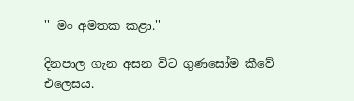'' මං අමතක කළා.''

දිනපාල ගැන අසන විට ගුණසෝම කීවේ එලෙසය.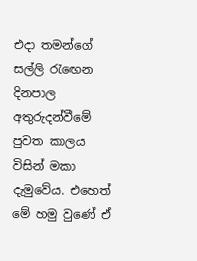එදා තමන්ගේ සල්ලි රැ‍ඟෙන දිනපාල අතුරුදන්වීමේ පුවත කාලය විසින් මකා දැමුවේය. එහෙත් මේ හමු වුණේ ඒ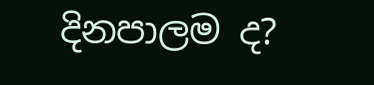දිනපාලම ද?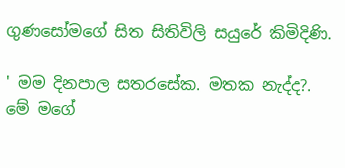ගුණසෝමගේ සිත සිතිවිලි සයුරේ කිමිදිණි.

' මම දිනපාල සතරසේක. මතක නැද්ද?. මේ මගේ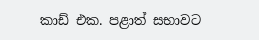කාඩ් එක. පළාත් සභාවට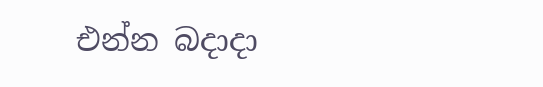එන්න බදාදා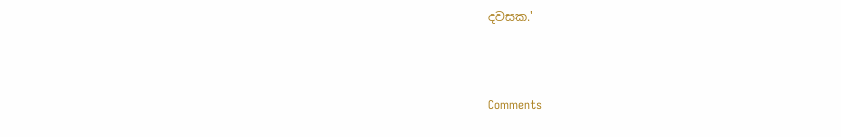දවසක.'



Comments